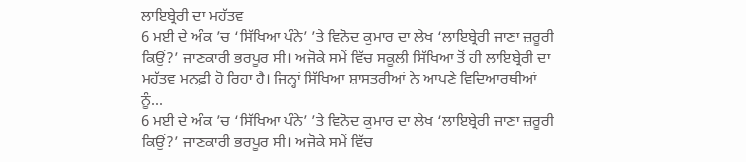ਲਾਇਬ੍ਰੇਰੀ ਦਾ ਮਹੱਤਵ
6 ਮਈ ਦੇ ਅੰਕ ’ਚ ‘ਸਿੱਖਿਆ ਪੰਨੇ’ ’ਤੇ ਵਿਨੋਦ ਕੁਮਾਰ ਦਾ ਲੇਖ ‘ਲਾਇਬ੍ਰੇਰੀ ਜਾਣਾ ਜ਼ਰੂਰੀ ਕਿਉਂ?’ ਜਾਣਕਾਰੀ ਭਰਪੂਰ ਸੀ। ਅਜੋਕੇ ਸਮੇਂ ਵਿੱਚ ਸਕੂਲੀ ਸਿੱਖਿਆ ਤੋਂ ਹੀ ਲਾਇਬ੍ਰੇਰੀ ਦਾ ਮਹੱਤਵ ਮਨਫ਼ੀ ਹੋ ਰਿਹਾ ਹੈ। ਜਿਨ੍ਹਾਂ ਸਿੱਖਿਆ ਸ਼ਾਸਤਰੀਆਂ ਨੇ ਆਪਣੇ ਵਿਦਿਆਰਥੀਆਂ ਨੂੰ...
6 ਮਈ ਦੇ ਅੰਕ ’ਚ ‘ਸਿੱਖਿਆ ਪੰਨੇ’ ’ਤੇ ਵਿਨੋਦ ਕੁਮਾਰ ਦਾ ਲੇਖ ‘ਲਾਇਬ੍ਰੇਰੀ ਜਾਣਾ ਜ਼ਰੂਰੀ ਕਿਉਂ?’ ਜਾਣਕਾਰੀ ਭਰਪੂਰ ਸੀ। ਅਜੋਕੇ ਸਮੇਂ ਵਿੱਚ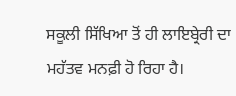ਸਕੂਲੀ ਸਿੱਖਿਆ ਤੋਂ ਹੀ ਲਾਇਬ੍ਰੇਰੀ ਦਾ ਮਹੱਤਵ ਮਨਫ਼ੀ ਹੋ ਰਿਹਾ ਹੈ।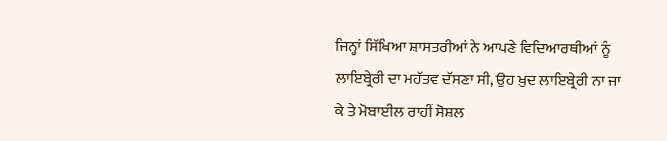ਜਿਨ੍ਹਾਂ ਸਿੱਖਿਆ ਸ਼ਾਸਤਰੀਆਂ ਨੇ ਆਪਣੇ ਵਿਦਿਆਰਥੀਆਂ ਨੂੰ ਲਾਇਬ੍ਰੇਰੀ ਦਾ ਮਹੱਤਵ ਦੱਸਣਾ ਸੀ, ਉਹ ਖ਼ੁਦ ਲਾਇਬ੍ਰੇਰੀ ਨਾ ਜਾ ਕੇ ਤੇ ਮੋਬਾਈਲ ਰਾਹੀਂ ਸੋਸ਼ਲ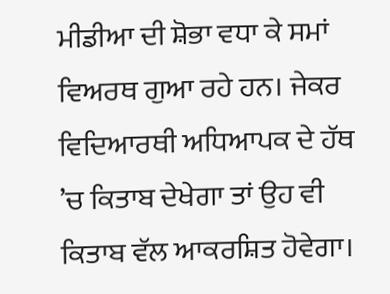ਮੀਡੀਆ ਦੀ ਸ਼ੋਭਾ ਵਧਾ ਕੇ ਸਮਾਂ ਵਿਅਰਥ ਗੁਆ ਰਹੇ ਹਨ। ਜੇਕਰ ਵਿਦਿਆਰਥੀ ਅਧਿਆਪਕ ਦੇ ਹੱਥ ’ਚ ਕਿਤਾਬ ਦੇਖੇਗਾ ਤਾਂ ਉਹ ਵੀ ਕਿਤਾਬ ਵੱਲ ਆਕਰਸ਼ਿਤ ਹੋਵੇਗਾ।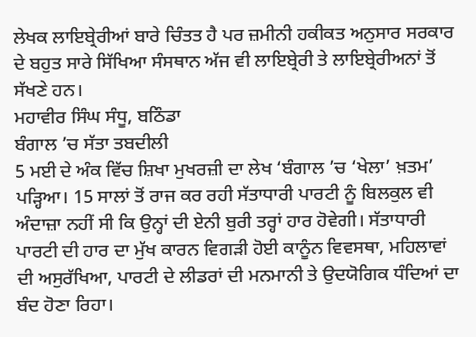ਲੇਖਕ ਲਾਇਬ੍ਰੇਰੀਆਂ ਬਾਰੇ ਚਿੰਤਤ ਹੈ ਪਰ ਜ਼ਮੀਨੀ ਹਕੀਕਤ ਅਨੁਸਾਰ ਸਰਕਾਰ ਦੇ ਬਹੁਤ ਸਾਰੇ ਸਿੱਖਿਆ ਸੰਸਥਾਨ ਅੱਜ ਵੀ ਲਾਇਬ੍ਰੇਰੀ ਤੇ ਲਾਇਬ੍ਰੇਰੀਅਨਾਂ ਤੋਂ ਸੱਖਣੇ ਹਨ।
ਮਹਾਵੀਰ ਸਿੰਘ ਸੰਧੂ, ਬਠਿੰਡਾ
ਬੰਗਾਲ ’ਚ ਸੱਤਾ ਤਬਦੀਲੀ
5 ਮਈ ਦੇ ਅੰਕ ਵਿੱਚ ਸ਼ਿਖਾ ਮੁਖਰਜ਼ੀ ਦਾ ਲੇਖ ‘ਬੰਗਾਲ ’ਚ ‘ਖੇਲਾ’ ਖ਼ਤਮ’ ਪੜ੍ਹਿਆ। 15 ਸਾਲਾਂ ਤੋਂ ਰਾਜ ਕਰ ਰਹੀ ਸੱਤਾਧਾਰੀ ਪਾਰਟੀ ਨੂੰ ਬਿਲਕੁਲ ਵੀ ਅੰਦਾਜ਼ਾ ਨਹੀਂ ਸੀ ਕਿ ਉਨ੍ਹਾਂ ਦੀ ਏਨੀ ਬੁਰੀ ਤਰ੍ਹਾਂ ਹਾਰ ਹੋਵੇਗੀ। ਸੱਤਾਧਾਰੀ ਪਾਰਟੀ ਦੀ ਹਾਰ ਦਾ ਮੁੱਖ ਕਾਰਨ ਵਿਗੜੀ ਹੋਈ ਕਾਨੂੰਨ ਵਿਵਸਥਾ, ਮਹਿਲਾਵਾਂ ਦੀ ਅਸੁਰੱਖਿਆ, ਪਾਰਟੀ ਦੇ ਲੀਡਰਾਂ ਦੀ ਮਨਮਾਨੀ ਤੇ ਉਦਯੋਗਿਕ ਧੰਦਿਆਂ ਦਾ ਬੰਦ ਹੋਣਾ ਰਿਹਾ।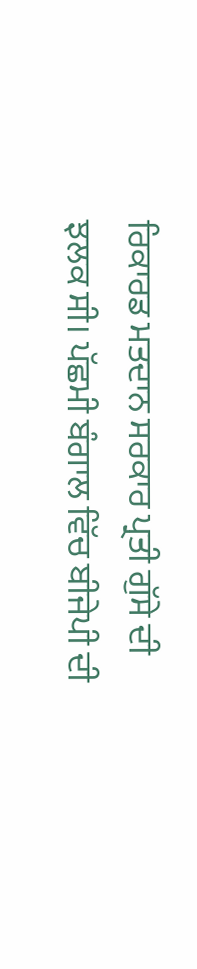ਰਿਕਾਰਡ ਮਤਦਾਨ ਸਰਕਾਰ ਪ੍ਰਤੀ ਗੁੱਸੇ ਦੀ ਝਲਕ ਸੀ। ਪੱਛਮੀ ਬੰਗਾਲ ਵਿੱਚ ਬੀਜੇਪੀ ਦੀ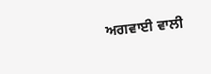ਅਗਵਾਈ ਵਾਲੀ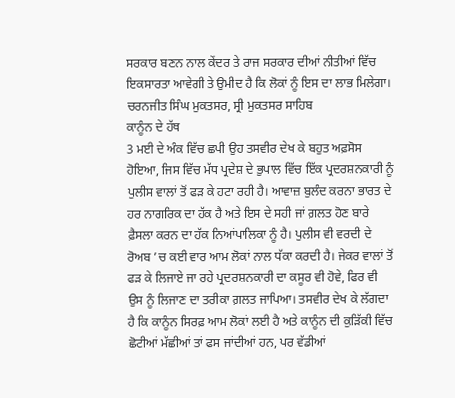ਸਰਕਾਰ ਬਣਨ ਨਾਲ ਕੇਂਦਰ ਤੇ ਰਾਜ ਸਰਕਾਰ ਦੀਆਂ ਨੀਤੀਆਂ ਵਿੱਚ ਇਕਸਾਰਤਾ ਆਵੇਗੀ ਤੇ ਉਮੀਦ ਹੈ ਕਿ ਲੋਕਾਂ ਨੂੰ ਇਸ ਦਾ ਲਾਭ ਮਿਲੇਗਾ।
ਚਰਨਜੀਤ ਸਿੰਘ ਮੁਕਤਸਰ, ਸ੍ਰੀ ਮੁਕਤਸਰ ਸਾਹਿਬ
ਕਾਨੂੰਨ ਦੇ ਹੱਥ
3 ਮਈ ਦੇ ਅੰਕ ਵਿੱਚ ਛਪੀ ਉਹ ਤਸਵੀਰ ਦੇਖ ਕੇ ਬਹੁਤ ਅਫ਼ਸੋਸ ਹੋਇਆ, ਜਿਸ ਵਿੱਚ ਮੱਧ ਪ੍ਰਦੇਸ਼ ਦੇ ਭੁਪਾਲ ਵਿੱਚ ਇੱਕ ਪ੍ਰਦਰਸ਼ਨਕਾਰੀ ਨੂੰ ਪੁਲੀਸ ਵਾਲਾਂ ਤੋਂ ਫੜ ਕੇ ਹਟਾ ਰਹੀ ਹੈ। ਆਵਾਜ਼ ਬੁਲੰਦ ਕਰਨਾ ਭਾਰਤ ਦੇ ਹਰ ਨਾਗਰਿਕ ਦਾ ਹੱਕ ਹੈ ਅਤੇ ਇਸ ਦੇ ਸਹੀ ਜਾਂ ਗ਼ਲਤ ਹੋਣ ਬਾਰੇ ਫ਼ੈਸਲਾ ਕਰਨ ਦਾ ਹੱਕ ਨਿਆਂਪਾਲਿਕਾ ਨੂੰ ਹੈ। ਪੁਲੀਸ ਵੀ ਵਰਦੀ ਦੇ ਰੋਅਬ ’ਚ ਕਈ ਵਾਰ ਆਮ ਲੋਕਾਂ ਨਾਲ ਧੱਕਾ ਕਰਦੀ ਹੈ। ਜੇਕਰ ਵਾਲਾਂ ਤੋਂ ਫੜ ਕੇ ਲਿਜਾਏ ਜਾ ਰਹੇ ਪ੍ਰਦਰਸ਼ਨਕਾਰੀ ਦਾ ਕਸੂਰ ਵੀ ਹੋਵੇ, ਫਿਰ ਵੀ ਉਸ ਨੂੰ ਲਿਜਾਣ ਦਾ ਤਰੀਕਾ ਗ਼ਲਤ ਜਾਪਿਆ। ਤਸਵੀਰ ਦੇਖ ਕੇ ਲੱਗਦਾ ਹੈ ਕਿ ਕਾਨੂੰਨ ਸਿਰਫ਼ ਆਮ ਲੋਕਾਂ ਲਈ ਹੈ ਅਤੇ ਕਾਨੂੰਨ ਦੀ ਕੁੜਿੱਕੀ ਵਿੱਚ ਛੋਟੀਆਂ ਮੱਛੀਆਂ ਤਾਂ ਫਸ ਜਾਂਦੀਆਂ ਹਨ, ਪਰ ਵੱਡੀਆਂ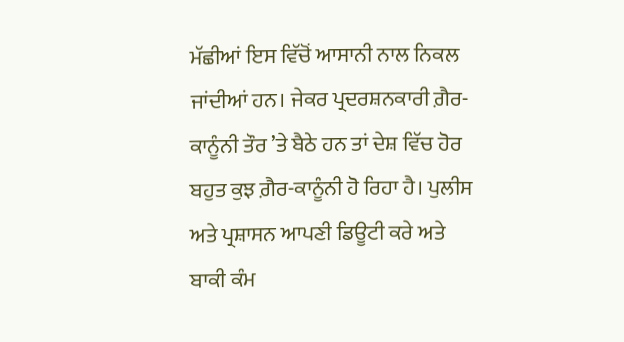ਮੱਛੀਆਂ ਇਸ ਵਿੱਚੋਂ ਆਸਾਨੀ ਨਾਲ ਨਿਕਲ ਜਾਂਦੀਆਂ ਹਨ। ਜੇਕਰ ਪ੍ਰਦਰਸ਼ਨਕਾਰੀ ਗ਼ੈਰ-ਕਾਨੂੰਨੀ ਤੌਰ ’ਤੇ ਬੈਠੇ ਹਨ ਤਾਂ ਦੇਸ਼ ਵਿੱਚ ਹੋਰ ਬਹੁਤ ਕੁਝ ਗ਼ੈਰ-ਕਾਨੂੰਨੀ ਹੋ ਰਿਹਾ ਹੈ। ਪੁਲੀਸ ਅਤੇ ਪ੍ਰਸ਼ਾਸਨ ਆਪਣੀ ਡਿਊਟੀ ਕਰੇ ਅਤੇ ਬਾਕੀ ਕੰਮ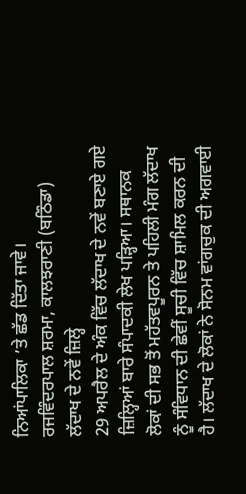ਨਿਆਂਪਾਲਿਕਾ ’ਤੇ ਛੱਡ ਦਿੱਤਾ ਜਾਵੇ।
ਰਜਵਿੰਦਰਪਾਲ ਸ਼ਰਮਾ, ਕਾਲਝਰਾਣੀ (ਬਠਿੰਡਾ)
ਲੱਦਾਖ ਦੇ ਨਵੇਂ ਜ਼ਿਲ੍ਹੇ
29 ਅਪਰੈਲ ਦੇ ਅੰਕ ਵਿੱਚ ਲੱਦਾਖ ਦੇ ਨਵੇਂ ਬਣਾਏ ਗਏ ਜ਼ਿਲ੍ਹਿਆਂ ਬਾਰੇ ਸੰਪਾਦਕੀ ਲੇਖ ਪੜ੍ਹਿਆ। ਸਥਾਨਕ ਲੋਕਾਂ ਦੀ ਸਭ ਤੋਂ ਮਹੱਤਵਪੂਰਨ ਤੇ ਪਹਿਲੀ ਮੰਗ ਲੱਦਾਖ ਨੂੰ ਸੰਵਿਧਾਨ ਦੀ ਛੇਵੀਂ ਸੂਚੀ ਵਿੱਚ ਸ਼ਾਮਿਲ ਕਰਨ ਦੀ ਹੈ। ਲੱਦਾਖ ਦੇ ਲੋਕਾਂ ਨੇ ਸੋਨਮ ਵਾਂਗਚੁਕ ਦੀ ਅਗਵਾਈ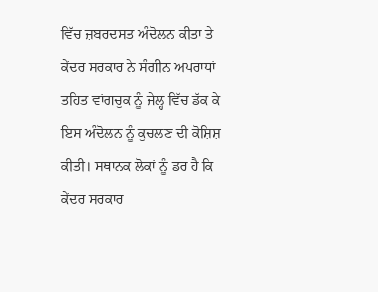ਵਿੱਚ ਜ਼ਬਰਦਸਤ ਅੰਦੋਲਨ ਕੀਤਾ ਤੇ ਕੇਂਦਰ ਸਰਕਾਰ ਨੇ ਸੰਗੀਨ ਅਪਰਾਧਾਂ ਤਹਿਤ ਵਾਂਗਚੁਕ ਨੂੰ ਜੇਲ੍ਹ ਵਿੱਚ ਡੱਕ ਕੇ ਇਸ ਅੰਦੋਲਨ ਨੂੰ ਕੁਚਲਣ ਦੀ ਕੋਸ਼ਿਸ਼ ਕੀਤੀ। ਸਥਾਨਕ ਲੋਕਾਂ ਨੂੰ ਡਰ ਹੈ ਕਿ ਕੇਂਦਰ ਸਰਕਾਰ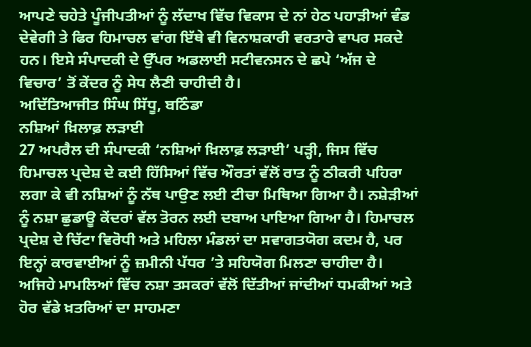ਆਪਣੇ ਚਹੇਤੇ ਪੂੰਜੀਪਤੀਆਂ ਨੂੰ ਲੱਦਾਖ ਵਿੱਚ ਵਿਕਾਸ ਦੇ ਨਾਂ ਹੇਠ ਪਹਾੜੀਆਂ ਵੰਡ ਦੇਵੇਗੀ ਤੇ ਫਿਰ ਹਿਮਾਚਲ ਵਾਂਗ ਇੱਥੇ ਵੀ ਵਿਨਾਸ਼ਕਾਰੀ ਵਰਤਾਰੇ ਵਾਪਰ ਸਕਦੇ ਹਨ। ਇਸੇ ਸੰਪਾਦਕੀ ਦੇ ਉੱਪਰ ਅਡਲਾਈ ਸਟੀਵਨਸਨ ਦੇ ਛਪੇ ‘ਅੱਜ ਦੇ ਵਿਚਾਰ’ ਤੋਂ ਕੇਂਦਰ ਨੂੰ ਸੇਧ ਲੈਣੀ ਚਾਹੀਦੀ ਹੈ।
ਅਦਿੱਤਿਆਜੀਤ ਸਿੰਘ ਸਿੱਧੂ, ਬਠਿੰਡਾ
ਨਸ਼ਿਆਂ ਖ਼ਿਲਾਫ਼ ਲੜਾਈ
27 ਅਪਰੈਲ ਦੀ ਸੰਪਾਦਕੀ ‘ਨਸ਼ਿਆਂ ਖ਼ਿਲਾਫ਼ ਲੜਾਈ’ ਪੜ੍ਹੀ, ਜਿਸ ਵਿੱਚ ਹਿਮਾਚਲ ਪ੍ਰਦੇਸ਼ ਦੇ ਕਈ ਹਿੱਸਿਆਂ ਵਿੱਚ ਔਰਤਾਂ ਵੱਲੋਂ ਰਾਤ ਨੂੰ ਠੀਕਰੀ ਪਹਿਰਾ ਲਗਾ ਕੇ ਵੀ ਨਸ਼ਿਆਂ ਨੂੰ ਨੱਥ ਪਾਉਣ ਲਈ ਟੀਚਾ ਮਿਥਿਆ ਗਿਆ ਹੈ। ਨਸ਼ੇੜੀਆਂ ਨੂੰ ਨਸ਼ਾ ਛੁਡਾਊ ਕੇਂਦਰਾਂ ਵੱਲ ਤੋਰਨ ਲਈ ਦਬਾਅ ਪਾਇਆ ਗਿਆ ਹੈ। ਹਿਮਾਚਲ ਪ੍ਰਦੇਸ਼ ਦੇ ਚਿੱਟਾ ਵਿਰੋਧੀ ਅਤੇ ਮਹਿਲਾ ਮੰਡਲਾਂ ਦਾ ਸਵਾਗਤਯੋਗ ਕਦਮ ਹੈ, ਪਰ ਇਨ੍ਹਾਂ ਕਾਰਵਾਈਆਂ ਨੂੰ ਜ਼ਮੀਨੀ ਪੱਧਰ ’ਤੇ ਸਹਿਯੋਗ ਮਿਲਣਾ ਚਾਹੀਦਾ ਹੈ। ਅਜਿਹੇ ਮਾਮਲਿਆਂ ਵਿੱਚ ਨਸ਼ਾ ਤਸਕਰਾਂ ਵੱਲੋਂ ਦਿੱਤੀਆਂ ਜਾਂਦੀਆਂ ਧਮਕੀਆਂ ਅਤੇ ਹੋਰ ਵੱਡੇ ਖ਼ਤਰਿਆਂ ਦਾ ਸਾਹਮਣਾ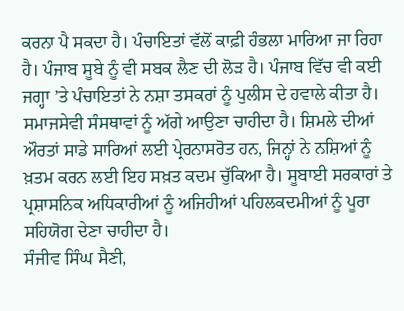ਕਰਨਾ ਪੈ ਸਕਦਾ ਹੈ। ਪੰਚਾਇਤਾਂ ਵੱਲੋਂ ਕਾਫ਼ੀ ਹੰਭਲਾ ਮਾਰਿਆ ਜਾ ਰਿਹਾ ਹੈ। ਪੰਜਾਬ ਸੂਬੇ ਨੂੰ ਵੀ ਸਬਕ ਲੈਣ ਦੀ ਲੋੜ ਹੈ। ਪੰਜਾਬ ਵਿੱਚ ਵੀ ਕਈ ਜਗ੍ਹਾ ’ਤੇ ਪੰਚਾਇਤਾਂ ਨੇ ਨਸ਼ਾ ਤਸਕਰਾਂ ਨੂੰ ਪੁਲੀਸ ਦੇ ਹਵਾਲੇ ਕੀਤਾ ਹੈ। ਸਮਾਜਸੇਵੀ ਸੰਸਥਾਵਾਂ ਨੂੰ ਅੱਗੇ ਆਉਣਾ ਚਾਹੀਦਾ ਹੈ। ਸ਼ਿਮਲੇ ਦੀਆਂ ਔਰਤਾਂ ਸਾਡੇ ਸਾਰਿਆਂ ਲਈ ਪ੍ਰੇਰਨਾਸਰੋਤ ਹਨ, ਜਿਨ੍ਹਾਂ ਨੇ ਨਸ਼ਿਆਂ ਨੂੰ ਖ਼ਤਮ ਕਰਨ ਲਈ ਇਹ ਸਖ਼ਤ ਕਦਮ ਚੁੱਕਿਆ ਹੈ। ਸੂਬਾਈ ਸਰਕਾਰਾਂ ਤੇ ਪ੍ਰਸ਼ਾਸਨਿਕ ਅਧਿਕਾਰੀਆਂ ਨੂੰ ਅਜਿਹੀਆਂ ਪਹਿਲਕਦਮੀਆਂ ਨੂੰ ਪੂਰਾ ਸਹਿਯੋਗ ਦੇਣਾ ਚਾਹੀਦਾ ਹੈ।
ਸੰਜੀਵ ਸਿੰਘ ਸੈਣੀ,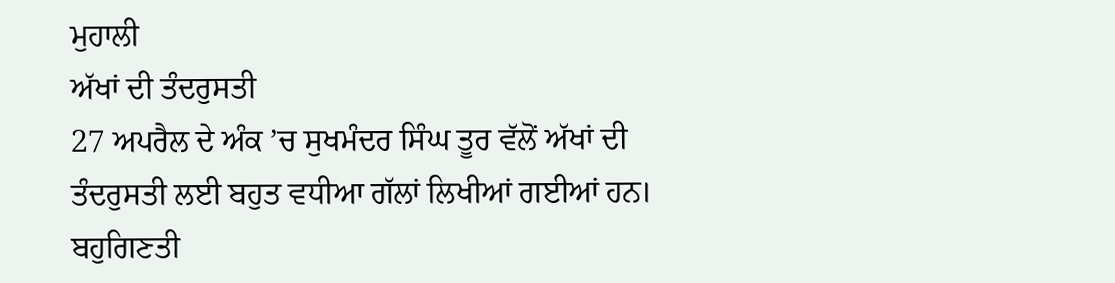ਮੁਹਾਲੀ
ਅੱਖਾਂ ਦੀ ਤੰਦਰੁਸਤੀ
27 ਅਪਰੈਲ ਦੇ ਅੰਕ ’ਚ ਸੁਖਮੰਦਰ ਸਿੰਘ ਤੂਰ ਵੱਲੋਂ ਅੱਖਾਂ ਦੀ ਤੰਦਰੁਸਤੀ ਲਈ ਬਹੁਤ ਵਧੀਆ ਗੱਲਾਂ ਲਿਖੀਆਂ ਗਈਆਂ ਹਨ। ਬਹੁਗਿਣਤੀ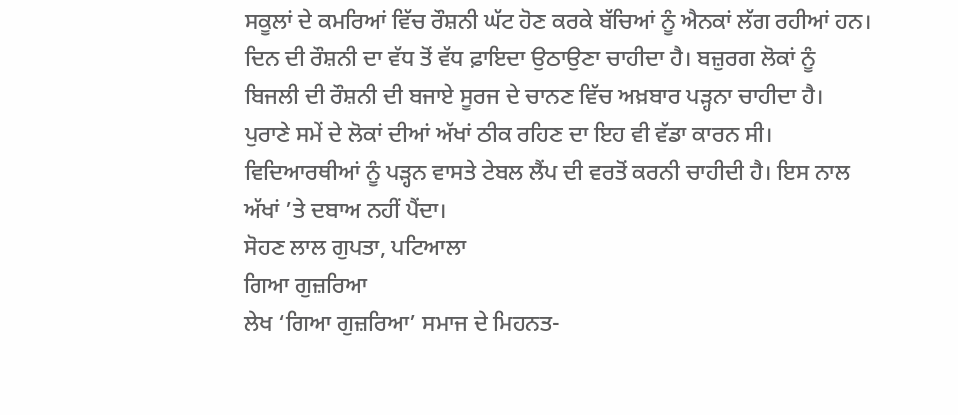ਸਕੂਲਾਂ ਦੇ ਕਮਰਿਆਂ ਵਿੱਚ ਰੌਸ਼ਨੀ ਘੱਟ ਹੋਣ ਕਰਕੇ ਬੱਚਿਆਂ ਨੂੰ ਐਨਕਾਂ ਲੱਗ ਰਹੀਆਂ ਹਨ। ਦਿਨ ਦੀ ਰੌਸ਼ਨੀ ਦਾ ਵੱਧ ਤੋਂ ਵੱਧ ਫ਼ਾਇਦਾ ਉਠਾਉਣਾ ਚਾਹੀਦਾ ਹੈ। ਬਜ਼ੁਰਗ ਲੋਕਾਂ ਨੂੰ ਬਿਜਲੀ ਦੀ ਰੌਸ਼ਨੀ ਦੀ ਬਜਾਏ ਸੂਰਜ ਦੇ ਚਾਨਣ ਵਿੱਚ ਅਖ਼ਬਾਰ ਪੜ੍ਹਨਾ ਚਾਹੀਦਾ ਹੈ। ਪੁਰਾਣੇ ਸਮੇਂ ਦੇ ਲੋਕਾਂ ਦੀਆਂ ਅੱਖਾਂ ਠੀਕ ਰਹਿਣ ਦਾ ਇਹ ਵੀ ਵੱਡਾ ਕਾਰਨ ਸੀ। ਵਿਦਿਆਰਥੀਆਂ ਨੂੰ ਪੜ੍ਹਨ ਵਾਸਤੇ ਟੇਬਲ ਲੈਂਪ ਦੀ ਵਰਤੋਂ ਕਰਨੀ ਚਾਹੀਦੀ ਹੈ। ਇਸ ਨਾਲ ਅੱਖਾਂ ’ਤੇ ਦਬਾਅ ਨਹੀਂ ਪੈਂਦਾ।
ਸੋਹਣ ਲਾਲ ਗੁਪਤਾ, ਪਟਿਆਲਾ
ਗਿਆ ਗੁਜ਼ਰਿਆ
ਲੇਖ ‘ਗਿਆ ਗੁਜ਼ਰਿਆ’ ਸਮਾਜ ਦੇ ਮਿਹਨਤ-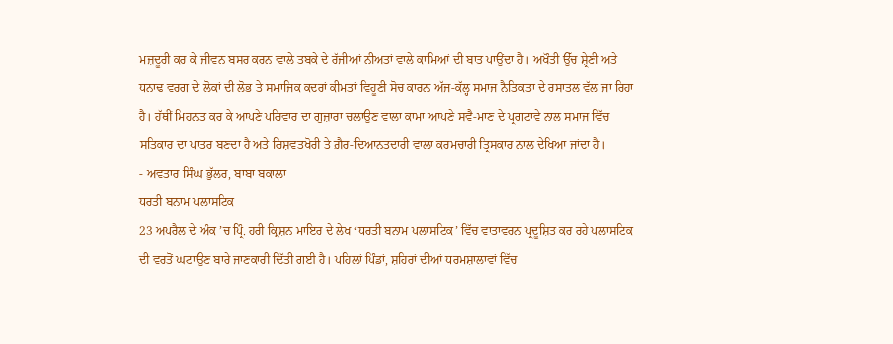ਮਜ਼ਦੂਰੀ ਕਰ ਕੇ ਜੀਵਨ ਬਸਰ ਕਰਨ ਵਾਲੇ ਤਬਕੇ ਦੇ ਰੱਜੀਆਂ ਨੀਅਤਾਂ ਵਾਲੇ ਕਾਮਿਆਂ ਦੀ ਬਾਤ ਪਾਉਂਦਾ ਹੈ। ਅਖੌਤੀ ਉੱਚ ਸ਼੍ਰੇਣੀ ਅਤੇ ਧਨਾਢ ਵਰਗ ਦੇ ਲੋਕਾਂ ਦੀ ਲੋਭ ਤੇ ਸਮਾਜਿਕ ਕਦਰਾਂ ਕੀਮਤਾਂ ਵਿਹੂਣੀ ਸੋਚ ਕਾਰਨ ਅੱਜ-ਕੱਲ੍ਹ ਸਮਾਜ ਨੈਤਿਕਤਾ ਦੇ ਰਸਾਤਲ ਵੱਲ ਜਾ ਰਿਹਾ ਹੈ। ਹੱਥੀਂ ਮਿਹਨਤ ਕਰ ਕੇ ਆਪਣੇ ਪਰਿਵਾਰ ਦਾ ਗੁਜ਼ਾਰਾ ਚਲਾਉਣ ਵਾਲਾ ਕਾਮਾ ਆਪਣੇ ਸਵੈ-ਮਾਣ ਦੇ ਪ੍ਰਗਟਾਵੇ ਨਾਲ ਸਮਾਜ ਵਿੱਚ ਸਤਿਕਾਰ ਦਾ ਪਾਤਰ ਬਣਦਾ ਹੈ ਅਤੇ ਰਿਸ਼ਵਤਖੋਰੀ ਤੇ ਗ਼ੈਰ-ਦਿਆਨਤਦਾਰੀ ਵਾਲਾ ਕਰਮਚਾਰੀ ਤ੍ਰਿਸਕਾਰ ਨਾਲ ਦੇਖਿਆ ਜਾਂਦਾ ਹੈ।
- ਅਵਤਾਰ ਸਿੰਘ ਭੁੱਲਰ, ਬਾਬਾ ਬਕਾਲਾ
ਧਰਤੀ ਬਨਾਮ ਪਲਾਸਟਿਕ
23 ਅਪਰੈਲ ਦੇ ਅੰਕ ’ਚ ਪ੍ਰਿੰ. ਹਰੀ ਕ੍ਰਿਸ਼ਨ ਮਾਇਰ ਦੇ ਲੇਖ ‘ਧਰਤੀ ਬਨਾਮ ਪਲਾਸਟਿਕ’ ਵਿੱਚ ਵਾਤਾਵਰਨ ਪ੍ਰਦੂਸ਼ਿਤ ਕਰ ਰਹੇ ਪਲਾਸਟਿਕ ਦੀ ਵਰਤੋਂ ਘਟਾਉਣ ਬਾਰੇ ਜਾਣਕਾਰੀ ਦਿੱਤੀ ਗਈ ਹੈ। ਪਹਿਲਾਂ ਪਿੰਡਾਂ, ਸ਼ਹਿਰਾਂ ਦੀਆਂ ਧਰਮਸ਼ਾਲਾਵਾਂ ਵਿੱਚ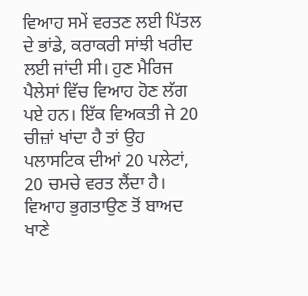ਵਿਆਹ ਸਮੇਂ ਵਰਤਣ ਲਈ ਪਿੱਤਲ ਦੇ ਭਾਂਡੇ, ਕਰਾਕਰੀ ਸਾਂਝੀ ਖਰੀਦ ਲਈ ਜਾਂਦੀ ਸੀ। ਹੁਣ ਮੈਰਿਜ ਪੈਲੇਸਾਂ ਵਿੱਚ ਵਿਆਹ ਹੋਣ ਲੱਗ ਪਏ ਹਨ। ਇੱਕ ਵਿਅਕਤੀ ਜੇ 20 ਚੀਜ਼ਾਂ ਖਾਂਦਾ ਹੈ ਤਾਂ ਉਹ ਪਲਾਸਟਿਕ ਦੀਆਂ 20 ਪਲੇਟਾਂ, 20 ਚਮਚੇ ਵਰਤ ਲੈਂਦਾ ਹੈ। ਵਿਆਹ ਭੁਗਤਾਉਣ ਤੋਂ ਬਾਅਦ ਖਾਣੇ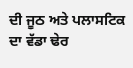ਦੀ ਜੂਠ ਅਤੇ ਪਲਾਸਟਿਕ ਦਾ ਵੱਡਾ ਢੇਰ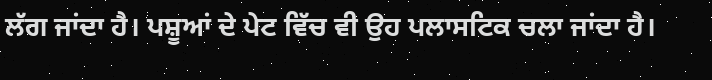ਲੱਗ ਜਾਂਦਾ ਹੈ। ਪਸ਼ੂਆਂ ਦੇ ਪੇਟ ਵਿੱਚ ਵੀ ਉਹ ਪਲਾਸਟਿਕ ਚਲਾ ਜਾਂਦਾ ਹੈ।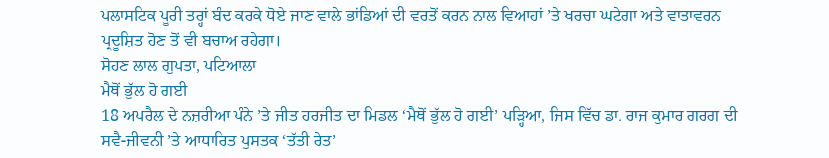ਪਲਾਸਟਿਕ ਪੂਰੀ ਤਰ੍ਹਾਂ ਬੰਦ ਕਰਕੇ ਧੋਏ ਜਾਣ ਵਾਲੇ ਭਾਂਡਿਆਂ ਦੀ ਵਰਤੋਂ ਕਰਨ ਨਾਲ ਵਿਆਹਾਂ ’ਤੇ ਖਰਚਾ ਘਟੇਗਾ ਅਤੇ ਵਾਤਾਵਰਨ ਪ੍ਰਦੂਸ਼ਿਤ ਹੋਣ ਤੋਂ ਵੀ ਬਚਾਅ ਰਹੇਗਾ।
ਸੋਹਣ ਲਾਲ ਗੁਪਤਾ, ਪਟਿਆਲਾ
ਮੈਥੋਂ ਭੁੱਲ ਹੋ ਗਈ
18 ਅਪਰੈਲ ਦੇ ਨਜ਼ਰੀਆ ਪੰਨੇ ’ਤੇ ਜੀਤ ਹਰਜੀਤ ਦਾ ਮਿਡਲ ‘ਮੈਥੋਂ ਭੁੱਲ ਹੋ ਗਈ’ ਪੜ੍ਹਿਆ, ਜਿਸ ਵਿੱਚ ਡਾ. ਰਾਜ ਕੁਮਾਰ ਗਰਗ ਦੀ ਸਵੈ-ਜੀਵਨੀ ’ਤੇ ਆਧਾਰਿਤ ਪੁਸਤਕ ‘ਤੱਤੀ ਰੇਤ’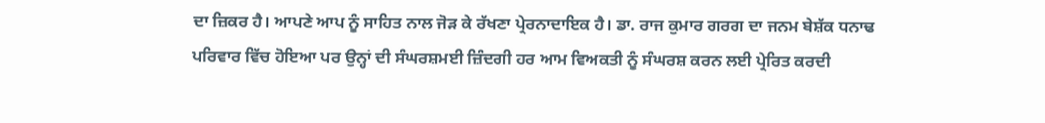ਦਾ ਜ਼ਿਕਰ ਹੈ। ਆਪਣੇ ਆਪ ਨੂੰ ਸਾਹਿਤ ਨਾਲ ਜੋੜ ਕੇ ਰੱਖਣਾ ਪ੍ਰੇਰਨਾਦਾਇਕ ਹੈ। ਡਾ. ਰਾਜ ਕੁਮਾਰ ਗਰਗ ਦਾ ਜਨਮ ਬੇਸ਼ੱਕ ਧਨਾਢ ਪਰਿਵਾਰ ਵਿੱਚ ਹੋਇਆ ਪਰ ਉਨ੍ਹਾਂ ਦੀ ਸੰਘਰਸ਼ਮਈ ਜ਼ਿੰਦਗੀ ਹਰ ਆਮ ਵਿਅਕਤੀ ਨੂੰ ਸੰਘਰਸ਼ ਕਰਨ ਲਈ ਪ੍ਰੇਰਿਤ ਕਰਦੀ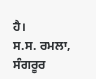ਹੈ।
ਸ.ਸ. ਰਮਲਾ, ਸੰਗਰੂਰ